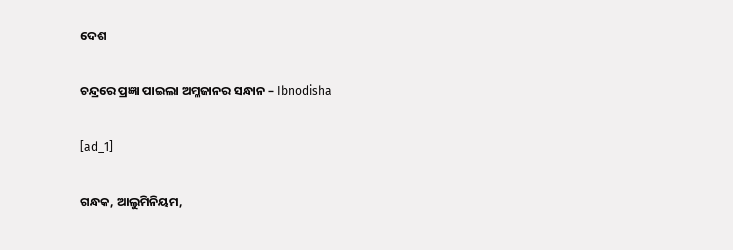ଦେଶ

ଚନ୍ଦ୍ରରେ ପ୍ରଜ୍ଞା ପାଇଲା ଅମ୍ଳଜାନର ସନ୍ଧାନ – Ibnodisha

[ad_1]

ଗନ୍ଧକ, ଆଲୁମିନିୟମ,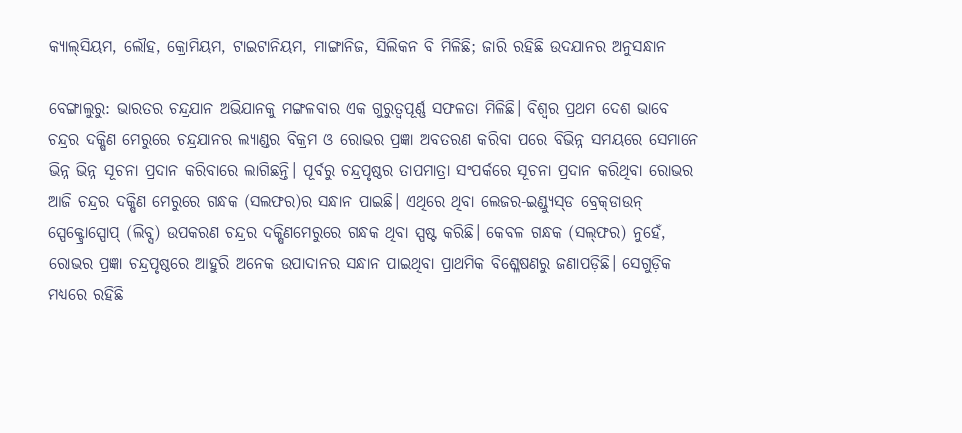କ୍ୟାଲ୍‌ସିୟମ, ଲୌହ, କ୍ରୋମିୟମ, ଟାଇଟାନିୟମ, ମାଙ୍ଗାନିଜ, ସିଲିକନ ବି ମିଳିଛି; ଜାରି ରହିଛି ଉଦଯାନର ଅନୁସନ୍ଧାନ

ବେଙ୍ଗାଲୁରୁ: ଭାରତର ଚନ୍ଦ୍ରଯାନ ଅଭିଯାନକୁ ମଙ୍ଗଳବାର ଏକ ଗୁରୁତ୍ବପୂର୍ଣ୍ଣ ସଫଳତା ମିଳିଛି। ବିଶ୍ବର ପ୍ରଥମ ଦେଶ ଭାବେ ଚନ୍ଦ୍ରର ଦକ୍ଷିଣ ମେରୁରେ ଚନ୍ଦ୍ରଯାନର ଲ୍ୟାଣ୍ଡର ବିକ୍ରମ ଓ ରୋଭର ପ୍ରଜ୍ଞା ଅବତରଣ କରିବା ପରେ ବିଭିନ୍ନ ସମୟରେ ସେମାନେ ଭିନ୍ନ ଭିନ୍ନ ସୂଚନା ପ୍ରଦାନ କରିବାରେ ଲାଗିଛନ୍ତି। ପୂର୍ବରୁ ଚନ୍ଦ୍ରପୃଷ୍ଠର ତାପମାତ୍ରା ସଂପର୍କରେ ସୂଚନା ପ୍ରଦାନ କରିଥିବା ରୋଭର ଆଜି ଚନ୍ଦ୍ରର ଦକ୍ଷିଣ ମେରୁରେ ଗନ୍ଧକ (ସଲଫର)ର ସନ୍ଧାନ ପାଇଛି। ଏଥିରେ ଥିବା ଲେଜର-ଇଣ୍ଡ୍ୟୁସ୍‌ଡ ବ୍ରେକ୍‌ଡାଉନ୍ ସ୍ପେକ୍ଟ୍ରୋସ୍ପୋପ୍ (ଲିବ୍ସ) ଉପକରଣ ଚନ୍ଦ୍ରର ଦକ୍ଷିଣମେରୁରେ ଗନ୍ଧକ ଥିବା ସ୍ପଷ୍ଟ କରିଛି। କେବଳ ଗନ୍ଧକ (ସଲ୍‌ଫର) ନୁହେଁ, ରୋଭର ପ୍ରଜ୍ଞା ଚନ୍ଦ୍ରପୃଷ୍ଠରେ ଆହୁରି ଅନେକ ଉପାଦାନର ସନ୍ଧାନ ପାଇଥିବା ପ୍ରାଥମିକ ବିଶ୍ଳେଷଣରୁ ଜଣାପଡ଼ିଛି। ସେଗୁଡ଼ିକ ମଧ୍ୟରେ ରହିଛି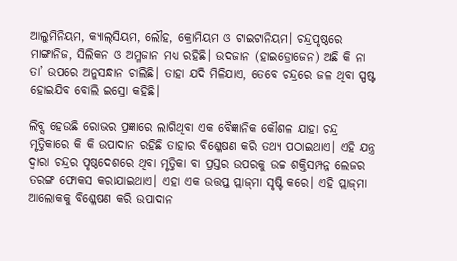ଆଲୁମିନିୟମ, କ୍ୟାଲ୍‌ସିୟମ, ଲୌହ, କ୍ରୋମିୟମ ଓ ଟାଇଟାନିୟମ। ଚନ୍ଦ୍ରପୃଷ୍ଠରେ ମାଙ୍ଗାନିଜ, ସିଲିକନ ଓ ଅମ୍ଳଜାନ ମଧ୍ୟ ରହିଛି। ଉଦଜାନ (ହାଇଡ୍ରୋଜେନ) ଅଛି କି ନା ତା’ ଉପରେ ଅନୁସନ୍ଧାନ ଚାଲିଛି। ତାହା ଯଦି ମିଳିଯାଏ, ତେବେ ଚନ୍ଦ୍ରରେ ଜଳ ଥିବା ସ୍ପଷ୍ଟ ହୋଇଯିବ ବୋଲି ଇସ୍ରୋ କହିଛି।

ଲିବ୍ସ ହେଉଛି ରୋଭର ପ୍ରଜ୍ଞାରେ ଲାଗିଥିବା ଏକ ବୈଜ୍ଞାନିକ କୌଶଳ ଯାହା ଚନ୍ଦ୍ର ମୃତ୍ତିକାରେ କି କି ଉପାଦାନ ରହିଛି ତାହାର ବିଶ୍ଳେଷଣ କରି ତଥ୍ୟ ପଠାଇଥାଏ। ଏହି ଯନ୍ତ୍ର ଦ୍ବାରା ଚନ୍ଦ୍ରର ପୃଷ୍ଠଦେଶରେ ଥିବା ମୃତ୍ତିକା ବା ପ୍ରସ୍ତର ଉପରକୁ ଉଚ୍ଚ ଶକ୍ତିସମ୍ପନ୍ନ ଲେଜର ତରଙ୍ଗ ଫୋକସ କରାଯାଇଥାଏ। ଏହା ଏକ ଉତ୍ତପ୍ତ ପ୍ଲାଜ୍‌ମା ସୃଷ୍ଟି କରେ। ଏହି ପ୍ଲାଜ୍‌ମା ଆଲୋକକୁ ବି‌ଶ୍ଳେଷଣ କରି ଉପାଦାନ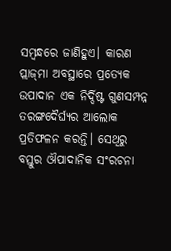ସମ୍ବନ୍ଧରେ ଜାଣିହୁଏ। କାରଣ ପ୍ଲାଜ୍‌ମା ଅବସ୍ଥାରେ ପ୍ରତ୍ୟେକ ଉପାଦାନ ଏକ ନିର୍ଦ୍ଦିଷ୍ଟ ଗୁଣସମ୍ପନ୍ନ ତରଙ୍ଗଦୈର୍ଘ୍ୟର ଆଲୋକ ପ୍ରତିଫଳନ କରନ୍ତି। ସେଥିରୁ ବସ୍ତୁର ଔପାଦାନିକ ସଂରଚନା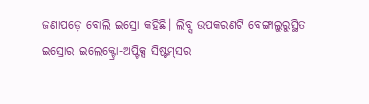ଜଣାପଡ଼େ ବୋଲି ଇସ୍ରୋ କହିଛି। ଲିବ୍ସ ଉପକରଣଟି ବେଙ୍ଗାଲୁରୁସ୍ଥିତ ଇସ୍ରୋର ଇଲେକ୍ଟ୍ରୋ-ଅପ୍ଟିକ୍ସ ସିଷ୍ଟମ୍‌ସର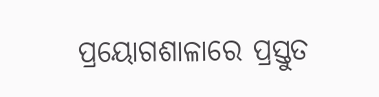ପ୍ରୟୋଗଶାଳାରେ ପ୍ରସ୍ତୁତ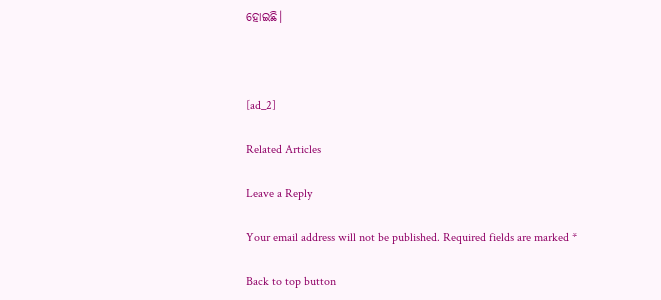ହୋଇଛି।



[ad_2]

Related Articles

Leave a Reply

Your email address will not be published. Required fields are marked *

Back to top button